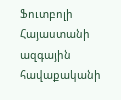Ֆուտբոլի Հայաստանի ազգային հավաքականի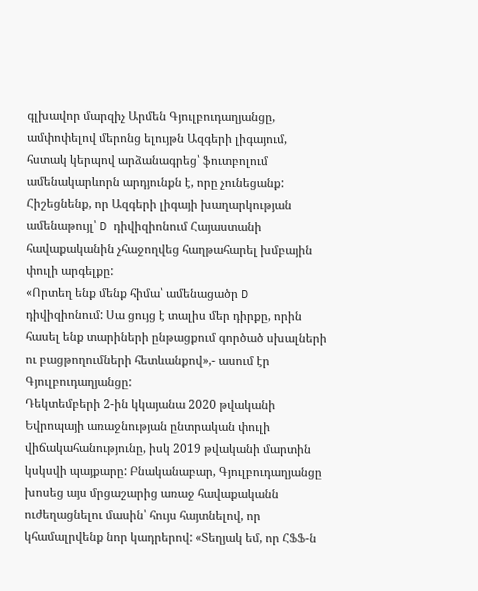գլխավոր մարզիչ Արմեն Գյուլբուդաղյանցը, ամփոփելով մերոնց ելույթն Ազգերի լիգայում, հստակ կերպով արձանագրեց՝ ֆուտբոլում ամենակարևորն արդյունքն է, որը չունեցանք:
Հիշեցնենք, որ Ազգերի լիգայի խաղարկության ամենաթույլ՝ D դիվիզիոնում Հայաստանի հավաքականին չհաջողվեց հաղթահարել խմբային փուլի արգելքը:
«Որտեղ ենք մենք հիմա՝ ամենացածր D դիվիզիոնում: Սա ցույց է տալիս մեր դիրքը, որին հասել ենք տարիների ընթացքում գործած սխալների ու բացթողումների հետևանքով»,- ասում էր Գյուլբուդաղյանցը:
Դեկտեմբերի 2-ին կկայանա 2020 թվականի Եվրոպայի առաջնության ընտրական փուլի վիճակահանությունը, իսկ 2019 թվականի մարտին կսկսվի պայքարը: Բնականաբար, Գյուլբուդաղյանցը խոսեց այս մրցաշարից առաջ հավաքականն ուժեղացնելու մասին՝ հույս հայտնելով, որ կհամալրվենք նոր կադրերով: «Տեղյակ եմ, որ ՀՖՖ-ն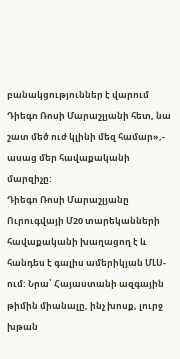բանակցություններ է վարում Դիեգո Ռոսի Մարաշլյանի հետ, նա շատ մեծ ուժ կլինի մեզ համար»,- ասաց մեր հավաքականի մարզիչը:
Դիեգո Ռոսի Մարաշլյանը Ուրուգվայի Մ20 տարեկանների հավաքականի խաղացող է և հանդես է գալիս ամերիկյան ՄԼՍ-ում: Նրա՝ Հայաստանի ազգային թիմին միանալը, ինչ խոսք, լուրջ խթան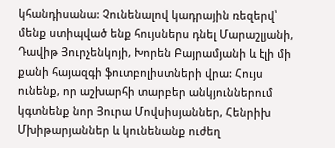կհանդիսանա: Չունենալով կադրային ռեզերվ՝ մենք ստիպված ենք հույսներս դնել Մարաշլյանի, Դավիթ Յուրչենկոյի, Խորեն Բայրամյանի և էլի մի քանի հայազգի ֆուտբոլիստների վրա: Հույս ունենք, որ աշխարհի տարբեր անկյուններում կգտնենք նոր Յուրա Մովսիսյաններ, Հենրիխ Մխիթարյաններ և կունենանք ուժեղ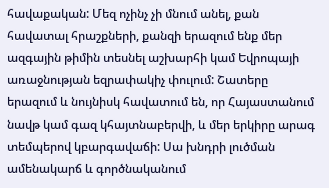հավաքական: Մեզ ոչինչ չի մնում անել, քան հավատալ հրաշքների, քանզի երազում ենք մեր ազգային թիմին տեսնել աշխարհի կամ Եվրոպայի առաջնության եզրափակիչ փուլում: Շատերը երազում և նույնիսկ հավատում են, որ Հայաստանում նավթ կամ գազ կհայտնաբերվի, և մեր երկիրը արագ տեմպերով կբարգավաճի: Սա խնդրի լուծման ամենակարճ և գործնականում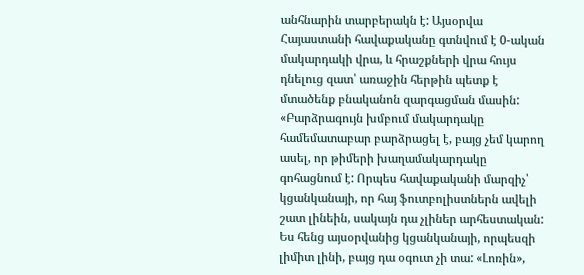անհնարին տարբերակն է: Այսօրվա Հայաստանի հավաքականը գտնվում է 0-ական մակարդակի վրա, և հրաշքների վրա հույս դնելուց զատ՝ առաջին հերթին պետք է մտածենք բնականոն զարգացման մասին:
«Բարձրագույն խմբում մակարդակը համեմատաբար բարձրացել է, բայց չեմ կարող ասել, որ թիմերի խաղամակարդակը գոհացնում է: Որպես հավաքականի մարզիչ՝ կցանկանայի, որ հայ ֆուտբոլիստներն ավելի շատ լինեին, սակայն դա չլիներ արհեստական: Ես հենց այսօրվանից կցանկանայի, որպեսզի լիմիտ լինի, բայց դա օգուտ չի տա: «Լոռին»,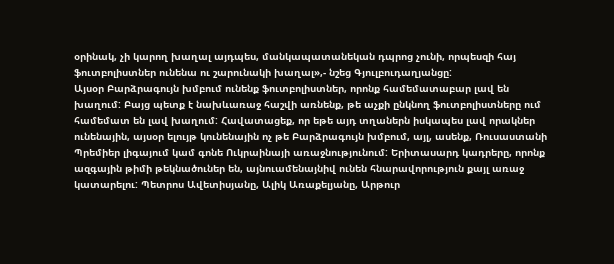օրինակ, չի կարող խաղալ այդպես, մանկապատանեկան դպրոց չունի, որպեսզի հայ ֆուտբոլիստներ ունենա ու շարունակի խաղալ»,- նշեց Գյուլբուդաղյանցը:
Այսօր Բարձրագույն խմբում ունենք ֆուտբոլիստներ, որոնք համեմատաբար լավ են խաղում: Բայց պետք է նախևառաջ հաշվի առնենք, թե աչքի ընկնող ֆուտբոլիստները ում համեմատ են լավ խաղում: Հավատացեք, որ եթե այդ տղաներն իսկապես լավ որակներ ունենային, այսօր ելույթ կունենային ոչ թե Բարձրագույն խմբում, այլ, ասենք, Ռուսաստանի Պրեմիեր լիգայում կամ գոնե Ուկրաինայի առաջնությունում: Երիտասարդ կադրերը, որոնք ազգային թիմի թեկնածուներ են, այնուամենայնիվ ունեն հնարավորություն քայլ առաջ կատարելու: Պետրոս Ավետիսյանը, Ալիկ Առաքելյանը, Արթուր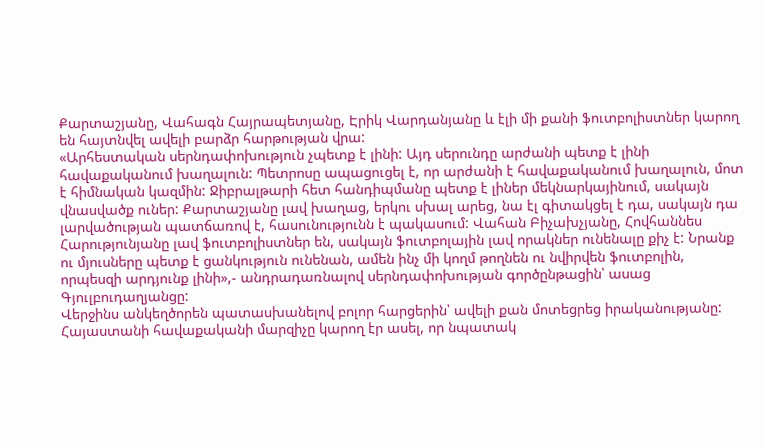Քարտաշյանը, Վահագն Հայրապետյանը, Էրիկ Վարդանյանը և էլի մի քանի ֆուտբոլիստներ կարող են հայտնվել ավելի բարձր հարթության վրա:
«Արհեստական սերնդափոխություն չպետք է լինի: Այդ սերունդը արժանի պետք է լինի հավաքականում խաղալուն: Պետրոսը ապացուցել է, որ արժանի է հավաքականում խաղալուն, մոտ է հիմնական կազմին: Ջիբրալթարի հետ հանդիպմանը պետք է լիներ մեկնարկայինում, սակայն վնասվածք ուներ: Քարտաշյանը լավ խաղաց, երկու սխալ արեց, նա էլ գիտակցել է դա, սակայն դա լարվածության պատճառով է, հասունությունն է պակասում: Վահան Բիչախչյանը, Հովհաննես Հարությունյանը լավ ֆուտբոլիստներ են, սակայն ֆուտբոլային լավ որակներ ունենալը քիչ է: Նրանք ու մյուսները պետք է ցանկություն ունենան, ամեն ինչ մի կողմ թողնեն ու նվիրվեն ֆուտբոլին, որպեսզի արդյունք լինի»,- անդրադառնալով սերնդափոխության գործընթացին՝ ասաց Գյուլբուդաղյանցը:
Վերջինս անկեղծորեն պատասխանելով բոլոր հարցերին՝ ավելի քան մոտեցրեց իրականությանը: Հայաստանի հավաքականի մարզիչը կարող էր ասել, որ նպատակ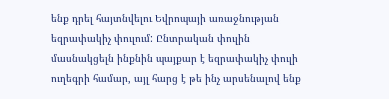ենք դրել հայտնվելու Եվրոպայի առաջնության եզրափակիչ փուլում: Ընտրական փուլին մասնակցելն ինքնին պայքար է եզրափակիչ փուլի ուղեգրի համար, այլ հարց է թե ինչ արսենալով ենք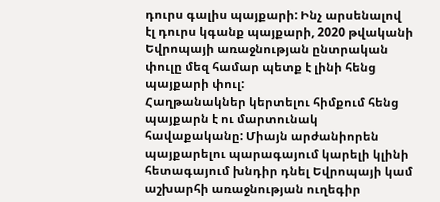դուրս գալիս պայքարի: Ինչ արսենալով էլ դուրս կգանք պայքարի, 2020 թվականի Եվրոպայի առաջնության ընտրական փուլը մեզ համար պետք է լինի հենց պայքարի փուլ:
Հաղթանակներ կերտելու հիմքում հենց պայքարն է ու մարտունակ հավաքականը: Միայն արժանիորեն պայքարելու պարագայում կարելի կլինի հետագայում խնդիր դնել Եվրոպայի կամ աշխարհի առաջնության ուղեգիր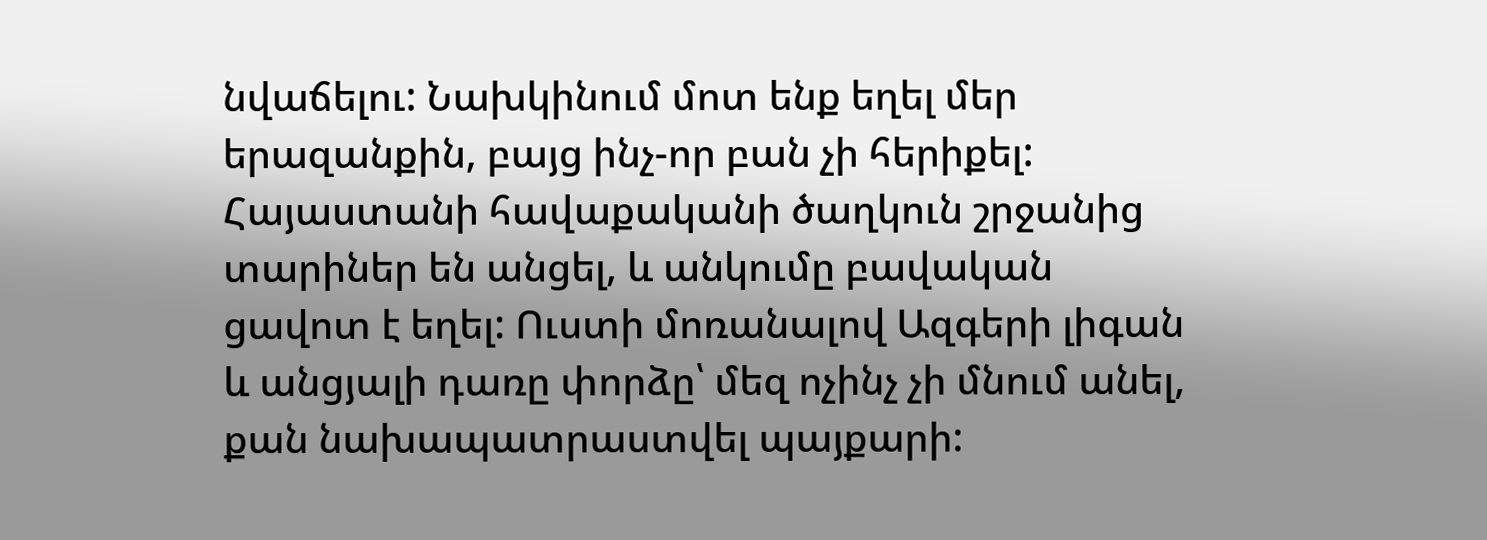նվաճելու: Նախկինում մոտ ենք եղել մեր երազանքին, բայց ինչ-որ բան չի հերիքել: Հայաստանի հավաքականի ծաղկուն շրջանից տարիներ են անցել, և անկումը բավական ցավոտ է եղել: Ուստի մոռանալով Ազգերի լիգան և անցյալի դառը փորձը՝ մեզ ոչինչ չի մնում անել, քան նախապատրաստվել պայքարի: